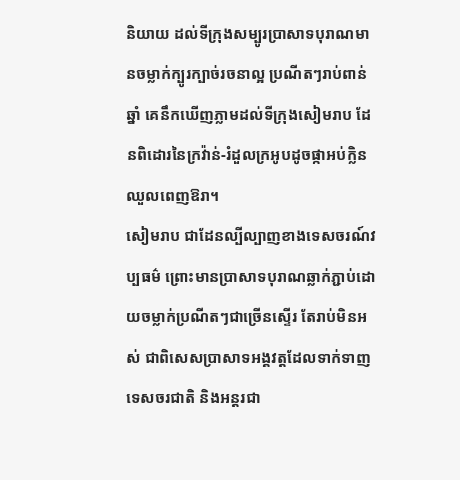និយាយ ដល់ទីក្រុងសម្បូរប្រាសាទបុរាណមានចម្លាក់ក្បូរក្បាច់រចនាល្អ ប្រណីតៗរាប់ពាន់ឆ្នាំ គេនឹកឃើញភ្លាមដល់ទីក្រុងសៀមរាប ដែនពិដោរនៃក្រវ៉ាន់-រំដួលក្រអូបដូចផ្កាអប់ក្លិន ឈួលពេញឱរា។
សៀមរាប ជាដែនល្បីល្បាញខាងទេសចរណ៍វប្បធម៌ ព្រោះមានប្រាសាទបុរាណឆ្លាក់ភ្ជាប់ដោយចម្លាក់ប្រណីតៗជាច្រើនស្ទើរ តែរាប់មិនអស់ ជាពិសេសប្រាសាទអង្គវត្តដែលទាក់ទាញទេសចរជាតិ និងអន្តរជា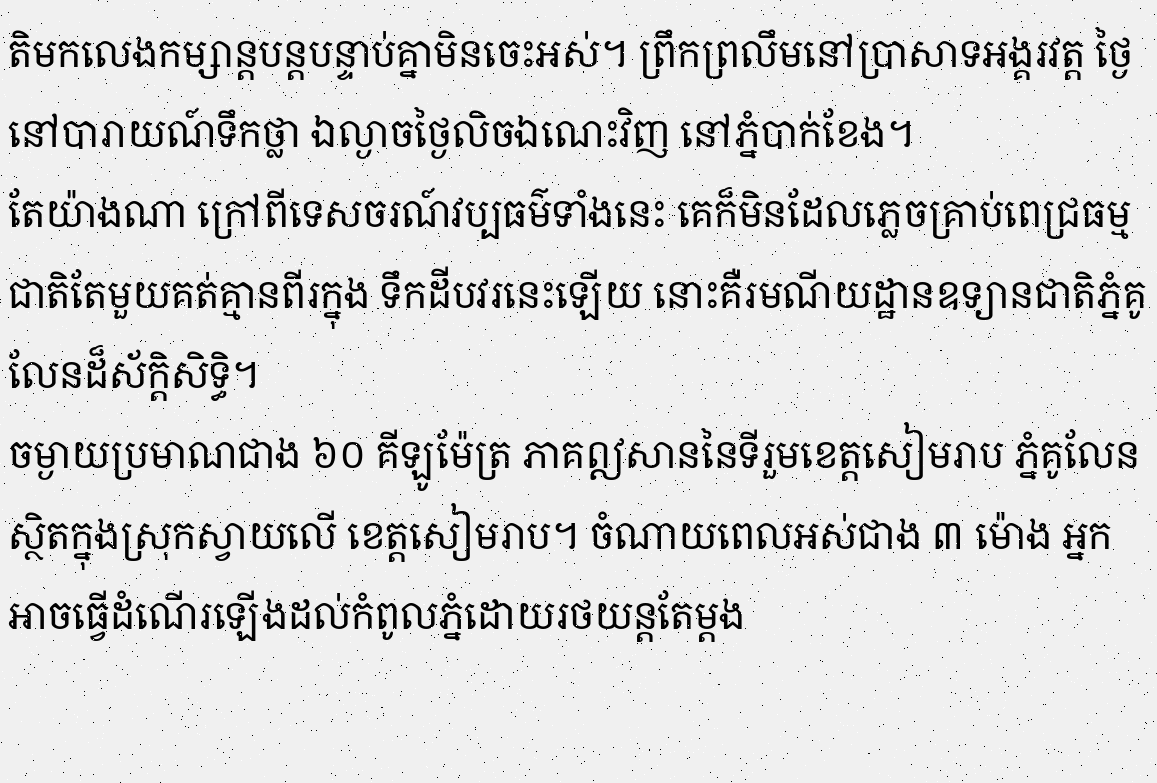តិមកលេងកម្សាន្តបន្តបន្ទាប់គ្នាមិនចេះអស់។ ព្រឹកព្រលឹមនៅប្រាសាទអង្គរវត្ត ថ្ងៃនៅបារាយណ៍ទឹកថ្លា ឯល្ងាចថ្ងៃលិចឯណេះវិញ នៅភ្នំបាក់ខែង។
តែយ៉ាងណា ក្រៅពីទេសចរណ៍វប្បធម៌ទាំងនេះ គេក៏មិនដែលភ្លេចគ្រាប់ពេជ្រធម្មជាតិតែមួយគត់គ្មានពីរក្នុង ទឹកដីបវរនេះឡើយ នោះគឺរមណីយដ្ឋានឧទ្យានជាតិភ្នំគូលែនដ៏ស័ក្តិសិទ្ធិ។
ចម្ងាយប្រមាណជាង ៦០ គីឡូម៉ែត្រ ភាគឦសាននៃទីរួមខេត្តសៀមរាប ភ្នំគូលែន ស្ថិតក្នុងស្រុកស្វាយលើ ខេត្តសៀមរាប។ ចំណាយពេលអស់ជាង ៣ ម៉ោង អ្នកអាចធ្វើដំណើរឡើងដល់កំពូលភ្នំដោយរថយន្តតែម្ដង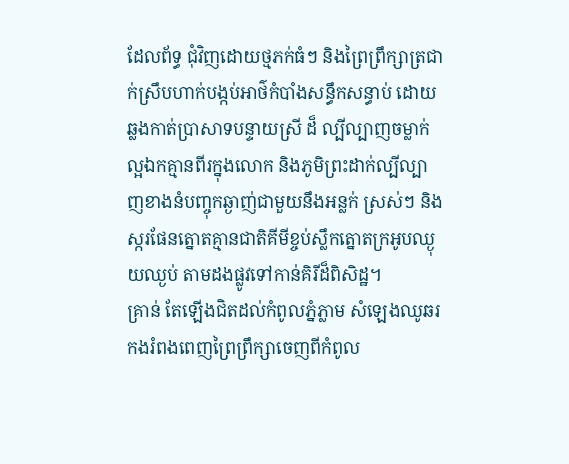ដែលព័ទ្ធ ជុំវិញដោយថ្មភក់ធំៗ និងព្រៃព្រឹក្សាត្រជាក់ស្រឹបហាក់បង្កប់អាថ៌កំបាំងសន្ធឹកសន្ធាប់ ដោយឆ្លងកាត់ប្រាសាទបន្ទាយស្រី ដ៏ ល្បីល្បាញចម្លាក់ល្អឯកគ្មានពីរក្នុងលោក និងភូមិព្រះដាក់ល្បីល្បាញខាងនំបញ្ចុកឆ្ងាញ់ជាមួយនឹងអន្លក់ ស្រស់ៗ និងស្ករផែនត្នោតគ្មានជាតិគីមីខ្ចប់ស្លឹកត្នោតក្រអូបឈ្ងុយឈ្ងប់ តាមដងផ្លូវទៅកាន់គិរីដ៏ពិសិដ្ឋ។
គ្រាន់ តែឡើងជិតដល់កំពូលភ្នំភ្លាម សំឡេងឈូឆរកងរំពងពេញព្រៃព្រឹក្សាចេញពីកំពូល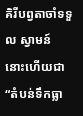គិរីបព្វតាចាំទទួល ស្វាមន៍ នោះហើយជា “តំបន់ទឹកធ្លា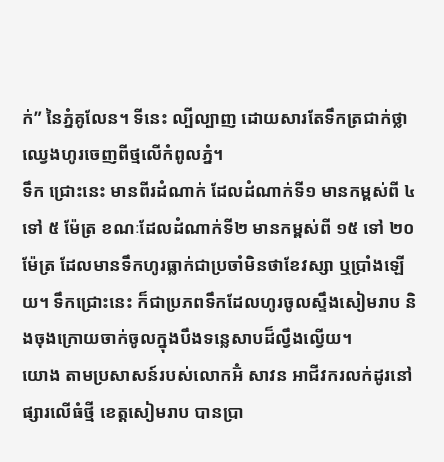ក់” នៃភ្នំគូលែន។ ទីនេះ ល្បីល្បាញ ដោយសារតែទឹកត្រជាក់ថ្លាឈ្វេងហូរចេញពីថ្មលើកំពូលភ្នំ។
ទឹក ជ្រោះនេះ មានពីរដំណាក់ ដែលដំណាក់ទី១ មានកម្ពស់ពី ៤ ទៅ ៥ ម៉ែត្រ ខណៈដែលដំណាក់ទី២ មានកម្ពស់ពី ១៥ ទៅ ២០ ម៉ែត្រ ដែលមានទឹកហូរធ្លាក់ជាប្រចាំមិនថាខែវស្សា ឬប្រាំងឡើយ។ ទឹកជ្រោះនេះ ក៏ជាប្រភពទឹកដែលហូរចូលស្ទឹងសៀមរាប និងចុងក្រោយចាក់ចូលក្នុងបឹងទន្លេសាបដ៏ល្វឹងល្វើយ។
យោង តាមប្រសាសន៍របស់លោកអ៊ំ សាវន អាជីវករលក់ដូរនៅផ្សារលើធំថ្មី ខេត្តសៀមរាប បានប្រា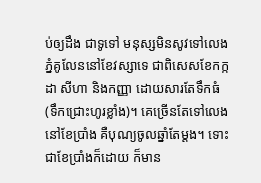ប់ឲ្យដឹង ជាទូទៅ មនុស្សមិនសូវទៅលេងភ្នំគូលែននៅខែវស្សាទេ ជាពិសេសខែកក្កដា សីហា និងកញ្ញា ដោយសារតែទឹកធំ (ទឹកជ្រោះហូរខ្លាំង)។ គេច្រើនតែទៅលេង នៅខែប្រាំង គឺបុណ្យចូលឆ្នាំតែម្ដង។ ទោះជាខែប្រាំងក៏ដោយ ក៏មាន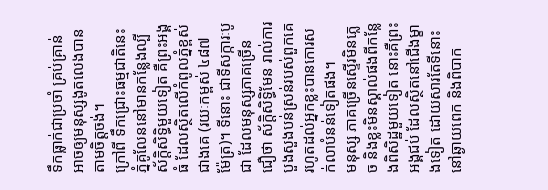ទឹកធ្លាក់ជាប្រចាំ គ្រប់គ្រាន់អាចឲ្យមនុស្សងូតលេងបានតាមចិត្តចង់។
ក្រៅពី ទឹកជ្រោះធម្មជាតិនេះ ភ្នំគូលែននៅមានកន្លែងល្បីស័ក្ដិសិទ្ធិមួយទៀត គឺព្រះអង្គធំ ដែលស្ថិតលើកំពូលភ្នំខ្ពស់ជាងគេ (រយៈកម្ពស់ ៤៨៧ ម៉ែត្រ)។ ទីនោះ ជាទីសក្ការៈបូជា ដែលមនុស្សភាគច្រើនជឿថា ស័ក្ដិសិទ្ធិមែន រាល់ការបួងសួងបន់ស្រន់របស់ពួកគេ រហូតដល់អ្នកខ្លះបានកោរសក់លាបំនន់ទៀតផង។
មនុស្ស ភាគច្រើនស្ទើរមិនភ្លេច និងខ្លះមិនស្គាល់ផងពីកន្លែងពិសិដ្ឋមួយទៀត នោះគឺព្រះអង្គជប់ ដែលស្ថិតនៅជើងម្ខាងទៀត ដោយសារតែទីនោះនៅឆ្ងាយពេក និងពិបាក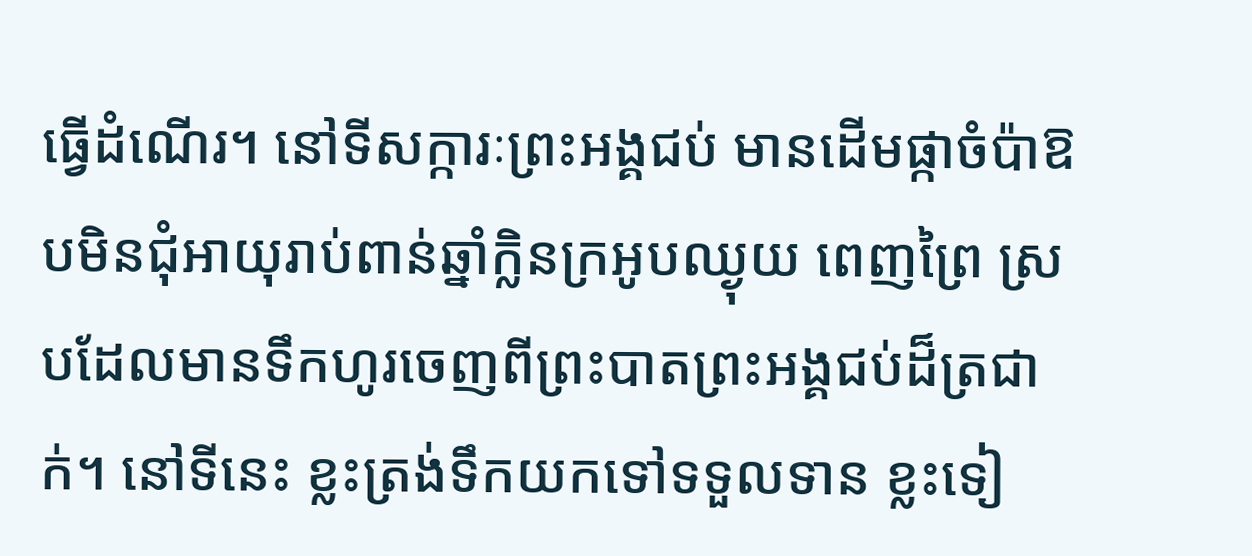ធ្វើដំណើរ។ នៅទីសក្ការៈព្រះអង្គជប់ មានដើមផ្កាចំប៉ាឱបមិនជុំអាយុរាប់ពាន់ឆ្នាំក្លិនក្រអូបឈ្ងុយ ពេញព្រៃ ស្របដែលមានទឹកហូរចេញពីព្រះបាតព្រះអង្គជប់ដ៏ត្រជាក់។ នៅទីនេះ ខ្លះត្រង់ទឹកយកទៅទទួលទាន ខ្លះទៀ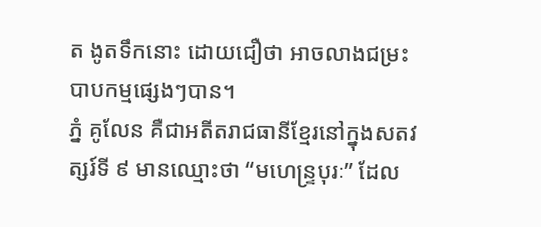ត ងូតទឹកនោះ ដោយជឿថា អាចលាងជម្រះបាបកម្មផ្សេងៗបាន។
ភ្នំ គូលែន គឺជាអតីតរាជធានីខ្មែរនៅក្នុងសតវត្សរ៍ទី ៩ មានឈ្មោះថា “មហេន្ទ្របុរៈ” ដែល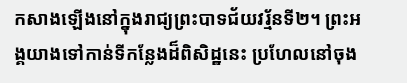កសាងឡើងនៅក្នុងរាជ្យព្រះបាទជ័យវរ្ម័នទី២។ ព្រះអង្គយាងទៅកាន់ទីកន្លែងដ៏ពិសិដ្ឋនេះ ប្រហែលនៅចុង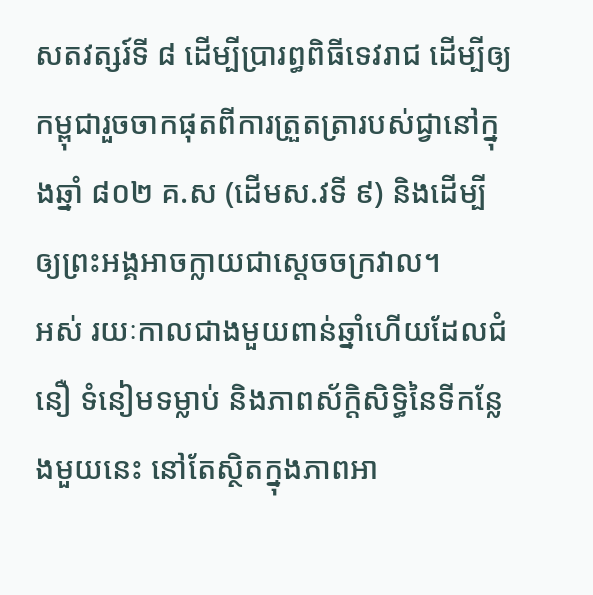សតវត្សរ៍ទី ៨ ដើម្បីប្រារព្ធពិធីទេវរាជ ដើម្បីឲ្យកម្ពុជារួចចាកផុតពីការត្រួតត្រារបស់ជ្វានៅក្នុងឆ្នាំ ៨០២ គ.ស (ដើមស.វទី ៩) និងដើម្បីឲ្យព្រះអង្គអាចក្លាយជាស្តេចចក្រវាល។
អស់ រយៈកាលជាងមួយពាន់ឆ្នាំហើយដែលជំនឿ ទំនៀមទម្លាប់ និងភាពស័ក្តិសិទ្ធិនៃទីកន្លែងមួយនេះ នៅតែស្ថិតក្នុងភាពអា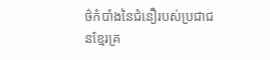ថ៌កំបាំងនៃជំនឿរបស់ប្រជាជនខ្មែរគ្រ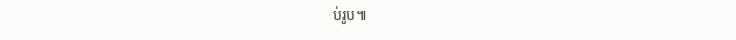ប់រូប៕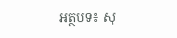អត្ថបទ៖ សុ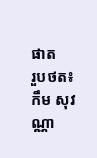ផាត
រួបថត៖ កឹម សុវណ្ណា